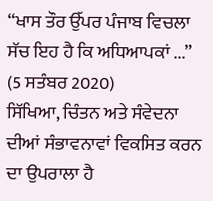“ਖਾਸ ਤੌਰ ਉੱਪਰ ਪੰਜਾਬ ਵਿਚਲਾ ਸੱਚ ਇਹ ਹੈ ਕਿ ਅਧਿਆਪਕਾਂ ...”
(5 ਸਤੰਬਰ 2020)
ਸਿੱਖਿਆ, ਚਿੰਤਨ ਅਤੇ ਸੰਵੇਦਨਾ ਦੀਆਂ ਸੰਭਾਵਨਾਵਾਂ ਵਿਕਸਿਤ ਕਰਨ ਦਾ ਉਪਰਾਲਾ ਹੈ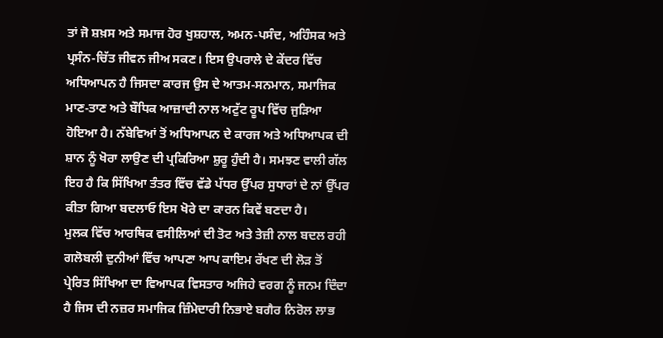ਤਾਂ ਜੋ ਸ਼ਖ਼ਸ ਅਤੇ ਸਮਾਜ ਹੋਰ ਖੁਸ਼ਹਾਲ, ਅਮਨ-ਪਸੰਦ, ਅਹਿੰਸਕ ਅਤੇ ਪ੍ਰਸੰਨ-ਚਿੱਤ ਜੀਵਨ ਜੀਅ ਸਕਣ। ਇਸ ਉਪਰਾਲੇ ਦੇ ਕੇਂਦਰ ਵਿੱਚ ਅਧਿਆਪਨ ਹੈ ਜਿਸਦਾ ਕਾਰਜ ਉਸ ਦੇ ਆਤਮ-ਸਨਮਾਨ, ਸਮਾਜਿਕ ਮਾਣ-ਤਾਣ ਅਤੇ ਬੌਧਿਕ ਆਜ਼ਾਦੀ ਨਾਲ ਅਟੁੱਟ ਰੂਪ ਵਿੱਚ ਜੁੜਿਆ ਹੋਇਆ ਹੈ। ਨੱਬੇਵਿਆਂ ਤੋਂ ਅਧਿਆਪਨ ਦੇ ਕਾਰਜ ਅਤੇ ਅਧਿਆਪਕ ਦੀ ਸ਼ਾਨ ਨੂੰ ਖੋਰਾ ਲਾਉਣ ਦੀ ਪ੍ਰਕਿਰਿਆ ਸ਼ੁਰੂ ਹੁੰਦੀ ਹੈ। ਸਮਝਣ ਵਾਲੀ ਗੱਲ ਇਹ ਹੈ ਕਿ ਸਿੱਖਿਆ ਤੰਤਰ ਵਿੱਚ ਵੱਡੇ ਪੱਧਰ ਉੱਪਰ ਸੁਧਾਰਾਂ ਦੇ ਨਾਂ ਉੱਪਰ ਕੀਤਾ ਗਿਆ ਬਦਲਾਓ ਇਸ ਖੋਰੇ ਦਾ ਕਾਰਨ ਕਿਵੇਂ ਬਣਦਾ ਹੈ।
ਮੁਲਕ ਵਿੱਚ ਆਰਥਿਕ ਵਸੀਲਿਆਂ ਦੀ ਤੋਟ ਅਤੇ ਤੇਜ਼ੀ ਨਾਲ ਬਦਲ ਰਹੀ ਗਲੋਬਲੀ ਦੁਨੀਆਂ ਵਿੱਚ ਆਪਣਾ ਆਪ ਕਾਇਮ ਰੱਖਣ ਦੀ ਲੋੜ ਤੋਂ ਪ੍ਰੇਰਿਤ ਸਿੱਖਿਆ ਦਾ ਵਿਆਪਕ ਵਿਸਤਾਰ ਅਜਿਹੇ ਵਰਗ ਨੂੰ ਜਨਮ ਦਿੰਦਾ ਹੈ ਜਿਸ ਦੀ ਨਜ਼ਰ ਸਮਾਜਿਕ ਜ਼ਿੰਮੇਦਾਰੀ ਨਿਭਾਏ ਬਗੈਰ ਨਿਰੋਲ ਲਾਭ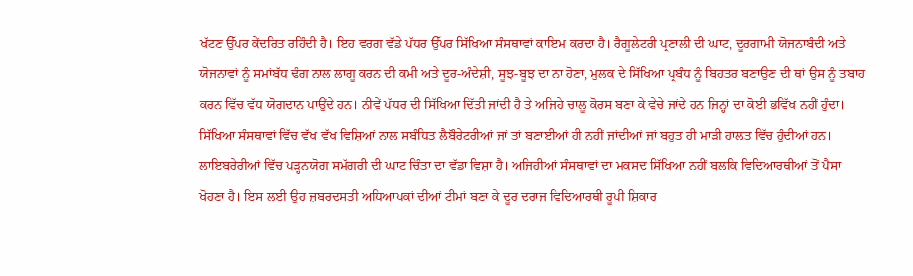ਖੱਟਣ ਉੱਪਰ ਕੇਂਦਰਿਤ ਰਹਿੰਦੀ ਹੈ। ਇਹ ਵਰਗ ਵੱਡੇ ਪੱਧਰ ਉੱਪਰ ਸਿੱਖਿਆ ਸੰਸਥਾਵਾਂ ਕਾਇਮ ਕਰਦਾ ਹੈ। ਰੈਗੂਲੇਟਰੀ ਪ੍ਰਣਾਲੀ ਦੀ ਘਾਟ, ਦੂਰਗਾਮੀ ਯੋਜਨਾਬੰਦੀ ਅਤੇ ਯੋਜਨਾਵਾਂ ਨੂੰ ਸਮਾਂਬੱਧ ਢੰਗ ਨਾਲ ਲਾਗੂ ਕਰਨ ਦੀ ਕਮੀ ਅਤੇ ਦੂਰ-ਅੰਦੇਸ਼ੀ, ਸੂਝ-ਬੂਝ ਦਾ ਨਾ ਹੋਣਾ, ਮੁਲਕ ਦੇ ਸਿੱਖਿਆ ਪ੍ਰਬੰਧ ਨੂੰ ਬਿਹਤਰ ਬਣਾਉਣ ਦੀ ਥਾਂ ਉਸ ਨੂੰ ਤਬਾਹ ਕਰਨ ਵਿੱਚ ਵੱਧ ਯੋਗਦਾਨ ਪਾਉਂਦੇ ਹਨ। ਨੀਵੇਂ ਪੱਧਰ ਦੀ ਸਿੱਖਿਆ ਦਿੱਤੀ ਜਾਂਦੀ ਹੈ ਤੇ ਅਜਿਹੇ ਚਾਲੂ ਕੋਰਸ ਬਣਾ ਕੇ ਵੇਚੇ ਜਾਂਦੇ ਹਨ ਜਿਨ੍ਹਾਂ ਦਾ ਕੋਈ ਭਵਿੱਖ ਨਹੀਂ ਹੁੰਦਾ। ਸਿੱਖਿਆ ਸੰਸਥਾਵਾਂ ਵਿੱਚ ਵੱਖ ਵੱਖ ਵਿਸ਼ਿਆਂ ਨਾਲ ਸਬੰਧਿਤ ਲੈਬੌਰੇਟਰੀਆਂ ਜਾਂ ਤਾਂ ਬਣਾਈਆਂ ਹੀ ਨਹੀਂ ਜਾਂਦੀਆਂ ਜਾਂ ਬਹੁਤ ਹੀ ਮਾੜੀ ਹਾਲਤ ਵਿੱਚ ਹੁੰਦੀਆਂ ਹਨ। ਲਾਇਬਰੇਰੀਆਂ ਵਿੱਚ ਪੜ੍ਹਨਯੋਗ ਸਮੱਗਰੀ ਦੀ ਘਾਟ ਚਿੰਤਾ ਦਾ ਵੱਡਾ ਵਿਸ਼ਾ ਹੈ। ਅਜਿਹੀਆਂ ਸੰਸਥਾਵਾਂ ਦਾ ਮਕਸਦ ਸਿੱਖਿਆ ਨਹੀਂ ਬਲਕਿ ਵਿਦਿਆਰਥੀਆਂ ਤੋਂ ਪੈਸਾ ਖੋਹਣਾ ਹੈ। ਇਸ ਲਈ ਉਹ ਜ਼ਬਰਦਸਤੀ ਅਧਿਆਪਕਾਂ ਦੀਆਂ ਟੀਮਾਂ ਬਣਾ ਕੇ ਦੂਰ ਦਰਾਜ ਵਿਦਿਆਰਥੀ ਰੂਪੀ ਸ਼ਿਕਾਰ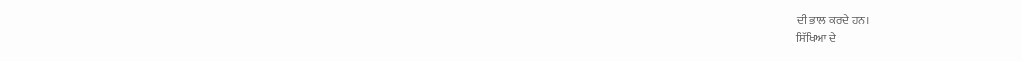ਦੀ ਭਾਲ ਕਰਦੇ ਹਨ।
ਸਿੱਖਿਆ ਦੇ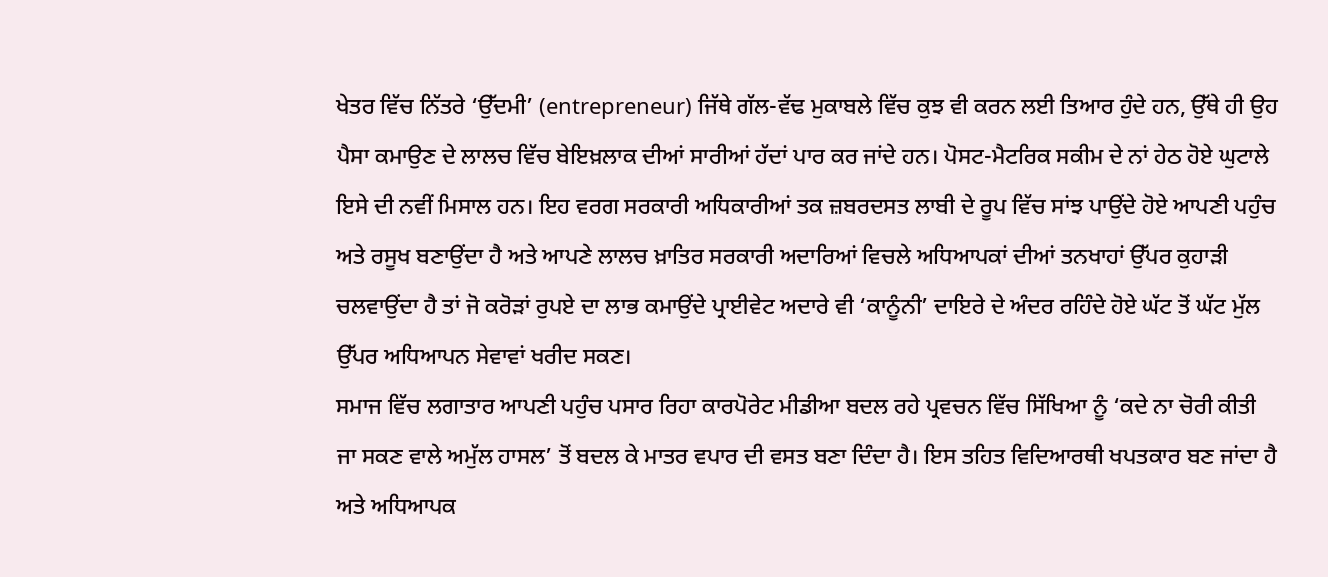ਖੇਤਰ ਵਿੱਚ ਨਿੱਤਰੇ ‘ਉੱਦਮੀ’ (entrepreneur) ਜਿੱਥੇ ਗੱਲ-ਵੱਢ ਮੁਕਾਬਲੇ ਵਿੱਚ ਕੁਝ ਵੀ ਕਰਨ ਲਈ ਤਿਆਰ ਹੁੰਦੇ ਹਨ, ਉੱਥੇ ਹੀ ਉਹ ਪੈਸਾ ਕਮਾਉਣ ਦੇ ਲਾਲਚ ਵਿੱਚ ਬੇਇਖ਼ਲਾਕ ਦੀਆਂ ਸਾਰੀਆਂ ਹੱਦਾਂ ਪਾਰ ਕਰ ਜਾਂਦੇ ਹਨ। ਪੋਸਟ-ਮੈਟਰਿਕ ਸਕੀਮ ਦੇ ਨਾਂ ਹੇਠ ਹੋਏ ਘੁਟਾਲੇ ਇਸੇ ਦੀ ਨਵੀਂ ਮਿਸਾਲ ਹਨ। ਇਹ ਵਰਗ ਸਰਕਾਰੀ ਅਧਿਕਾਰੀਆਂ ਤਕ ਜ਼ਬਰਦਸਤ ਲਾਬੀ ਦੇ ਰੂਪ ਵਿੱਚ ਸਾਂਝ ਪਾਉਂਦੇ ਹੋਏ ਆਪਣੀ ਪਹੁੰਚ ਅਤੇ ਰਸੂਖ ਬਣਾਉਂਦਾ ਹੈ ਅਤੇ ਆਪਣੇ ਲਾਲਚ ਖ਼ਾਤਿਰ ਸਰਕਾਰੀ ਅਦਾਰਿਆਂ ਵਿਚਲੇ ਅਧਿਆਪਕਾਂ ਦੀਆਂ ਤਨਖਾਹਾਂ ਉੱਪਰ ਕੁਹਾੜੀ ਚਲਵਾਉਂਦਾ ਹੈ ਤਾਂ ਜੋ ਕਰੋੜਾਂ ਰੁਪਏ ਦਾ ਲਾਭ ਕਮਾਉਂਦੇ ਪ੍ਰਾਈਵੇਟ ਅਦਾਰੇ ਵੀ ‘ਕਾਨੂੰਨੀ’ ਦਾਇਰੇ ਦੇ ਅੰਦਰ ਰਹਿੰਦੇ ਹੋਏ ਘੱਟ ਤੋਂ ਘੱਟ ਮੁੱਲ ਉੱਪਰ ਅਧਿਆਪਨ ਸੇਵਾਵਾਂ ਖਰੀਦ ਸਕਣ।
ਸਮਾਜ ਵਿੱਚ ਲਗਾਤਾਰ ਆਪਣੀ ਪਹੁੰਚ ਪਸਾਰ ਰਿਹਾ ਕਾਰਪੋਰੇਟ ਮੀਡੀਆ ਬਦਲ ਰਹੇ ਪ੍ਰਵਚਨ ਵਿੱਚ ਸਿੱਖਿਆ ਨੂੰ ‘ਕਦੇ ਨਾ ਚੋਰੀ ਕੀਤੀ ਜਾ ਸਕਣ ਵਾਲੇ ਅਮੁੱਲ ਹਾਸਲ’ ਤੋਂ ਬਦਲ ਕੇ ਮਾਤਰ ਵਪਾਰ ਦੀ ਵਸਤ ਬਣਾ ਦਿੰਦਾ ਹੈ। ਇਸ ਤਹਿਤ ਵਿਦਿਆਰਥੀ ਖਪਤਕਾਰ ਬਣ ਜਾਂਦਾ ਹੈ ਅਤੇ ਅਧਿਆਪਕ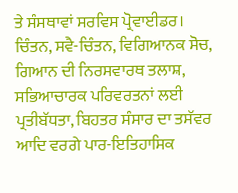ਤੇ ਸੰਸਥਾਵਾਂ ਸਰਵਿਸ ਪ੍ਰੋਵਾਈਡਰ। ਚਿੰਤਨ, ਸਵੈ-ਚਿੰਤਨ, ਵਿਗਿਆਨਕ ਸੋਚ, ਗਿਆਨ ਦੀ ਨਿਰਸਵਾਰਥ ਤਲਾਸ਼, ਸਭਿਆਚਾਰਕ ਪਰਿਵਰਤਨਾਂ ਲਈ ਪ੍ਰਤੀਬੱਧਤਾ, ਬਿਹਤਰ ਸੰਸਾਰ ਦਾ ਤਸੱਵਰ ਆਦਿ ਵਰਗੇ ਪਾਰ-ਇਤਿਹਾਸਿਕ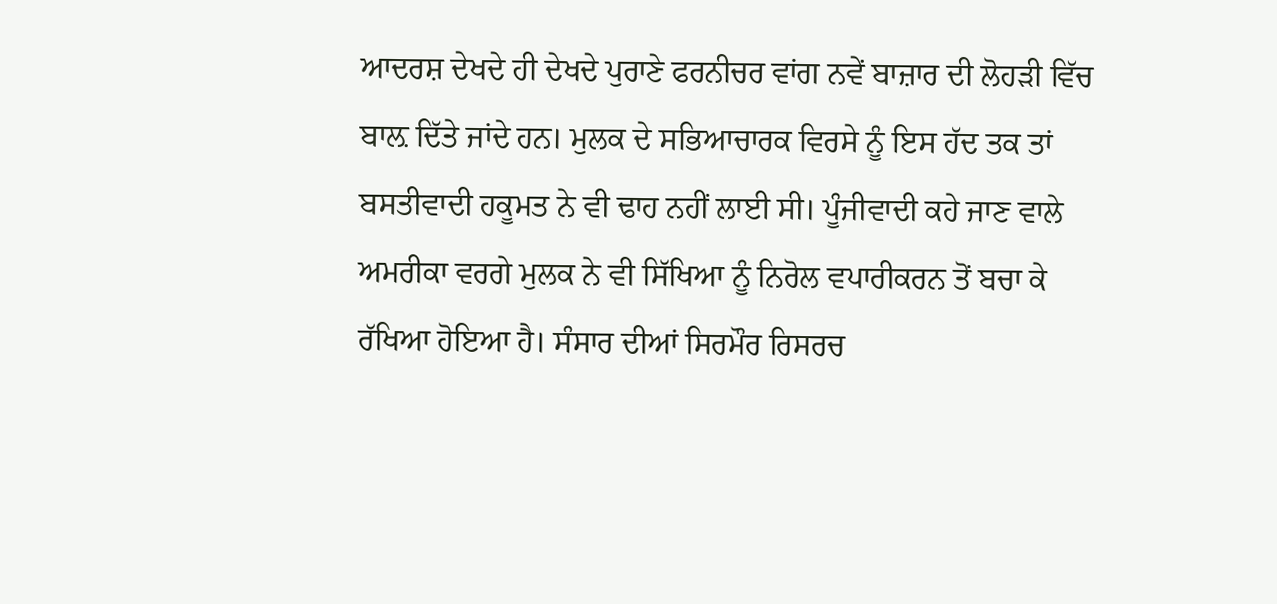ਆਦਰਸ਼ ਦੇਖਦੇ ਹੀ ਦੇਖਦੇ ਪੁਰਾਣੇ ਫਰਨੀਚਰ ਵਾਂਗ ਨਵੇਂ ਬਾਜ਼ਾਰ ਦੀ ਲੋਹੜੀ ਵਿੱਚ ਬਾਲ਼ ਦਿੱਤੇ ਜਾਂਦੇ ਹਨ। ਮੁਲਕ ਦੇ ਸਭਿਆਚਾਰਕ ਵਿਰਸੇ ਨੂੰ ਇਸ ਹੱਦ ਤਕ ਤਾਂ ਬਸਤੀਵਾਦੀ ਹਕੂਮਤ ਨੇ ਵੀ ਢਾਹ ਨਹੀਂ ਲਾਈ ਸੀ। ਪੂੰਜੀਵਾਦੀ ਕਹੇ ਜਾਣ ਵਾਲੇ ਅਮਰੀਕਾ ਵਰਗੇ ਮੁਲਕ ਨੇ ਵੀ ਸਿੱਖਿਆ ਨੂੰ ਨਿਰੋਲ ਵਪਾਰੀਕਰਨ ਤੋਂ ਬਚਾ ਕੇ ਰੱਖਿਆ ਹੋਇਆ ਹੈ। ਸੰਸਾਰ ਦੀਆਂ ਸਿਰਮੌਰ ਰਿਸਰਚ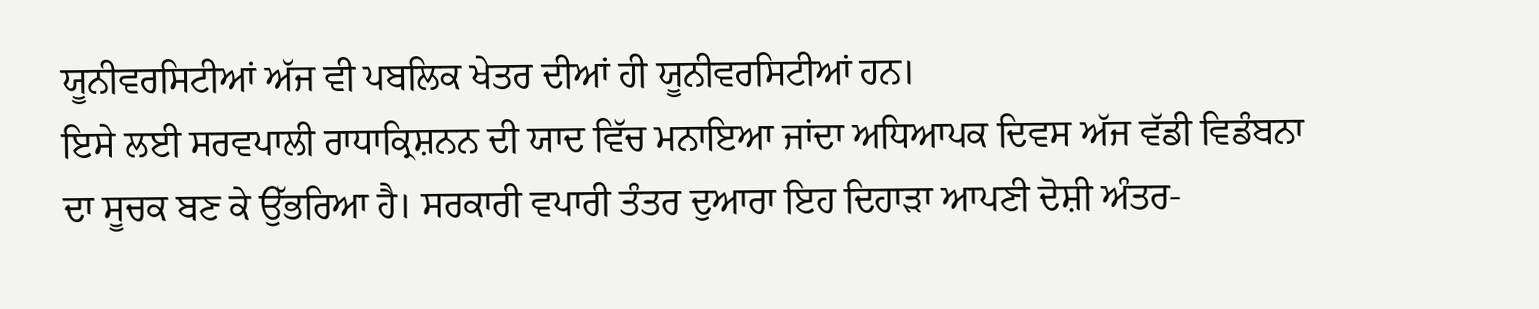ਯੂਨੀਵਰਸਿਟੀਆਂ ਅੱਜ ਵੀ ਪਬਲਿਕ ਖੇਤਰ ਦੀਆਂ ਹੀ ਯੂਨੀਵਰਸਿਟੀਆਂ ਹਨ।
ਇਸੇ ਲਈ ਸਰਵਪਾਲੀ ਰਾਧਾਕ੍ਰਿਸ਼ਨਨ ਦੀ ਯਾਦ ਵਿੱਚ ਮਨਾਇਆ ਜਾਂਦਾ ਅਧਿਆਪਕ ਦਿਵਸ ਅੱਜ ਵੱਡੀ ਵਿਡੰਬਨਾ ਦਾ ਸੂਚਕ ਬਣ ਕੇ ਉੱਭਰਿਆ ਹੈ। ਸਰਕਾਰੀ ਵਪਾਰੀ ਤੰਤਰ ਦੁਆਰਾ ਇਹ ਦਿਹਾੜਾ ਆਪਣੀ ਦੋਸ਼ੀ ਅੰਤਰ-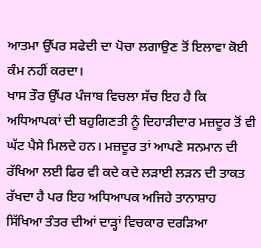ਆਤਮਾ ਉੱਪਰ ਸਫੇਦੀ ਦਾ ਪੋਚਾ ਲਗਾਉਣ ਤੋਂ ਇਲਾਵਾ ਕੋਈ ਕੰਮ ਨਹੀਂ ਕਰਦਾ।
ਖਾਸ ਤੌਰ ਉੱਪਰ ਪੰਜਾਬ ਵਿਚਲਾ ਸੱਚ ਇਹ ਹੈ ਕਿ ਅਧਿਆਪਕਾਂ ਦੀ ਬਹੁਗਿਣਤੀ ਨੂੰ ਦਿਹਾੜੀਦਾਰ ਮਜ਼ਦੂਰ ਤੋਂ ਵੀ ਘੱਟ ਪੈਸੇ ਮਿਲਦੇ ਹਨ। ਮਜ਼ਦੂਰ ਤਾਂ ਆਪਣੇ ਸਨਮਾਨ ਦੀ ਰੱਖਿਆ ਲਈ ਫਿਰ ਵੀ ਕਦੇ ਕਦੇ ਲੜਾਈ ਲੜਨ ਦੀ ਤਾਕਤ ਰੱਖਦਾ ਹੈ ਪਰ ਇਹ ਅਧਿਆਪਕ ਅਜਿਹੇ ਤਾਨਾਸ਼ਾਹ ਸਿੱਖਿਆ ਤੰਤਰ ਦੀਆਂ ਦਾੜ੍ਹਾਂ ਵਿਚਕਾਰ ਦਰੜਿਆ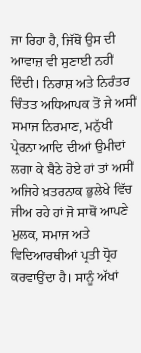ਜਾ ਰਿਹਾ ਹੈ, ਜਿੱਥੋਂ ਉਸ ਦੀ ਆਵਾਜ਼ ਵੀ ਸੁਣਾਈ ਨਹੀਂ ਦਿੰਦੀ। ਨਿਰਾਸ਼ ਅਤੇ ਨਿਰੰਤਰ ਚਿੰਤਤ ਅਧਿਆਪਕ ਤੋਂ ਜੇ ਅਸੀਂ ਸਮਾਜ ਨਿਰਮਾਣ, ਮਨੁੱਖੀ ਪ੍ਰੇਰਨਾ ਆਦਿ ਦੀਆਂ ਉਮੀਦਾਂ ਲਗਾ ਕੇ ਬੈਠੇ ਹੋਏ ਹਾਂ ਤਾਂ ਅਸੀਂ ਅਜਿਹੇ ਖ਼ਤਰਨਾਕ ਭੁਲੇਖੇ ਵਿੱਚ ਜੀਅ ਰਹੇ ਹਾਂ ਜੋ ਸਾਥੋਂ ਆਪਣੇ ਮੁਲਕ, ਸਮਾਜ ਅਤੇ ਵਿਦਿਆਰਥੀਆਂ ਪ੍ਰਤੀ ਧ੍ਰੋਹ ਕਰਵਾਉਂਦਾ ਹੈ। ਸਾਨੂੰ ਅੱਖਾਂ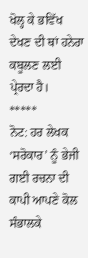ਖੋਲ੍ਹ ਕੇ ਭਵਿੱਖ ਦੇਖਣ ਦੀ ਥਾਂ ਹਨੇਰਾ ਕਬੂਲਣ ਲਈ ਪ੍ਰੇਰਦਾ ਹੈ।
*****
ਨੋਟ: ਹਰ ਲੇਖਕ ‘ਸਰੋਕਾਰ’ ਨੂੰ ਭੇਜੀ ਗਈ ਰਚਨਾ ਦੀ ਕਾਪੀ ਆਪਣੇ ਕੋਲ ਸੰਭਾਲਕੇ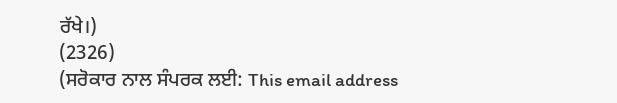ਰੱਖੇ।)
(2326)
(ਸਰੋਕਾਰ ਨਾਲ ਸੰਪਰਕ ਲਈ: This email address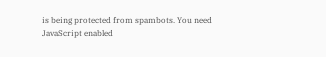is being protected from spambots. You need JavaScript enabled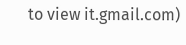to view it.gmail.com)